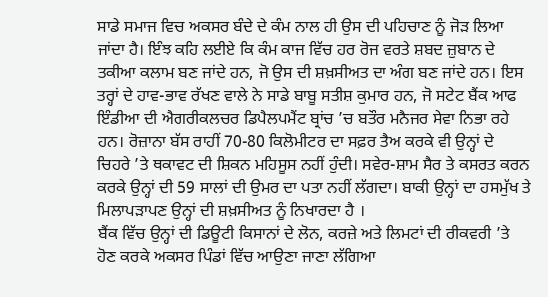ਸਾਡੇ ਸਮਾਜ ਵਿਚ ਅਕਸਰ ਬੰਦੇ ਦੇ ਕੰਮ ਨਾਲ ਹੀ ਉਸ ਦੀ ਪਹਿਚਾਣ ਨੂੰ ਜੋੜ ਲਿਆ ਜਾਂਦਾ ਹੈ। ਇੰਝ ਕਹਿ ਲਈਏ ਕਿ ਕੰਮ ਕਾਜ ਵਿੱਚ ਹਰ ਰੋਜ ਵਰਤੇ ਸ਼ਬਦ ਜ਼ੁਬਾਨ ਦੇ ਤਕੀਆ ਕਲਾਮ ਬਣ ਜਾਂਦੇ ਹਨ, ਜੋ ਉਸ ਦੀ ਸ਼ਖ਼ਸੀਅਤ ਦਾ ਅੰਗ ਬਣ ਜਾਂਦੇ ਹਨ। ਇਸ ਤਰ੍ਹਾਂ ਦੇ ਹਾਵ-ਭਾਵ ਰੱਖਣ ਵਾਲੇ ਨੇ ਸਾਡੇ ਬਾਬੂ ਸਤੀਸ਼ ਕੁਮਾਰ ਹਨ, ਜੋ ਸਟੇਟ ਬੈਂਕ ਆਫ ਇੰਡੀਆ ਦੀ ਐਗਰੀਕਲਚਰ ਡਿਪੈਲਪਮੈਂਟ ਬ੍ਰਾਂਚ ’ਚ ਬਤੌਰ ਮਨੈਜਰ ਸੇਵਾ ਨਿਭਾ ਰਹੇ ਹਨ। ਰੋਜ਼ਾਨਾ ਬੱਸ ਰਾਹੀਂ 70-80 ਕਿਲੋਮੀਟਰ ਦਾ ਸਫ਼ਰ ਤੈਅ ਕਰਕੇ ਵੀ ਉਨ੍ਹਾਂ ਦੇ ਚਿਹਰੇ ’ਤੇ ਥਕਾਵਟ ਦੀ ਸ਼ਿਕਨ ਮਹਿਸੂਸ ਨਹੀਂ ਹੁੰਦੀ। ਸਵੇਰ-ਸ਼ਾਮ ਸੈਰ ਤੇ ਕਸਰਤ ਕਰਨ ਕਰਕੇ ਉਨ੍ਹਾਂ ਦੀ 59 ਸਾਲਾਂ ਦੀ ਉਮਰ ਦਾ ਪਤਾ ਨਹੀਂ ਲੱਗਦਾ। ਬਾਕੀ ਉਨ੍ਹਾਂ ਦਾ ਹਸਮੁੱਖ ਤੇ ਮਿਲਾਪੜਾਪਣ ਉਨ੍ਹਾਂ ਦੀ ਸ਼ਖ਼ਸੀਅਤ ਨੂੰ ਨਿਖਾਰਦਾ ਹੈ ।
ਬੈਂਕ ਵਿੱਚ ਉਨ੍ਹਾਂ ਦੀ ਡਿਊਟੀ ਕਿਸਾਨਾਂ ਦੇ ਲੋਨ, ਕਰਜ਼ੇ ਅਤੇ ਲਿਮਟਾਂ ਦੀ ਰੀਕਵਰੀ ’ਤੇ ਹੋਣ ਕਰਕੇ ਅਕਸਰ ਪਿੰਡਾਂ ਵਿੱਚ ਆਉਣਾ ਜਾਣਾ ਲੱਗਿਆ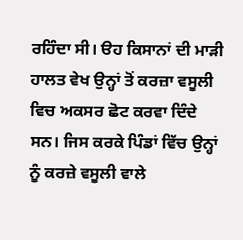ਰਹਿੰਦਾ ਸੀ। ੳਹ ਕਿਸਾਨਾਂ ਦੀ ਮਾੜੀ ਹਾਲਤ ਵੇਖ ਉਨ੍ਹਾਂ ਤੋਂ ਕਰਜ਼ਾ ਵਸੂਲੀ ਵਿਚ ਅਕਸਰ ਛੋਟ ਕਰਵਾ ਦਿੰਦੇ ਸਨ। ਜਿਸ ਕਰਕੇ ਪਿੰਡਾਂ ਵਿੱਚ ਉਨ੍ਹਾਂ ਨੂੰ ਕਰਜ਼ੇ ਵਸੂਲੀ ਵਾਲੇ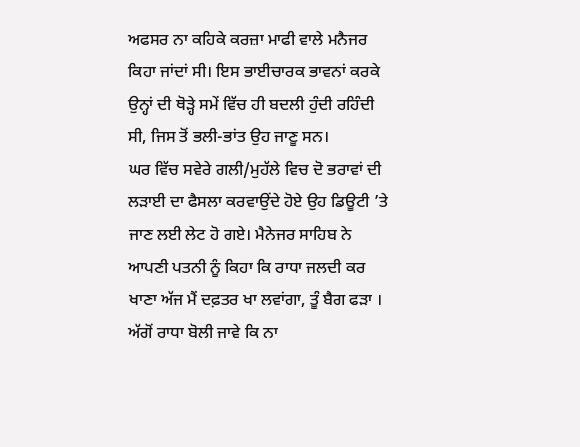ਅਫਸਰ ਨਾ ਕਹਿਕੇ ਕਰਜ਼ਾ ਮਾਫੀ ਵਾਲੇ ਮਨੈਜਰ ਕਿਹਾ ਜਾਂਦਾਂ ਸੀ। ਇਸ ਭਾਈਚਾਰਕ ਭਾਵਨਾਂ ਕਰਕੇ ਉਨ੍ਹਾਂ ਦੀ ਥੋੜ੍ਹੇ ਸਮੇਂ ਵਿੱਚ ਹੀ ਬਦਲੀ ਹੁੰਦੀ ਰਹਿੰਦੀ ਸੀ, ਜਿਸ ਤੋਂ ਭਲੀ-ਭਾਂਤ ਉਹ ਜਾਣੂ ਸਨ।
ਘਰ ਵਿੱਚ ਸਵੇਰੇ ਗਲੀ/ਮੁਹੱਲੇ ਵਿਚ ਦੋ ਭਰਾਵਾਂ ਦੀ ਲੜਾਈ ਦਾ ਫੈਸਲਾ ਕਰਵਾਉਂਦੇ ਹੋਏ ਉਹ ਡਿਊਟੀ ’ਤੇ ਜਾਣ ਲਈ ਲੇਟ ਹੋ ਗਏ। ਮੈਨੇਜਰ ਸਾਹਿਬ ਨੇ ਆਪਣੀ ਪਤਨੀ ਨੂੰ ਕਿਹਾ ਕਿ ਰਾਧਾ ਜਲਦੀ ਕਰ ਖਾਣਾ ਅੱਜ ਮੈਂ ਦਫ਼ਤਰ ਖਾ ਲਵਾਂਗਾ, ਤੂੰ ਬੈਗ ਫੜਾ । ਅੱਗੋਂ ਰਾਧਾ ਬੋਲੀ ਜਾਵੇ ਕਿ ਨਾ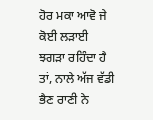ਹੋਰ ਮਕਾ ਆਵੋ ਜੇ ਕੋਈ ਲੜਾਈ ਝਗੜਾ ਰਹਿੰਦਾ ਹੈ ਤਾਂ, ਨਾਲੇ ਅੱਜ ਵੱਡੀ ਭੈਣ ਰਾਣੀ ਨੇ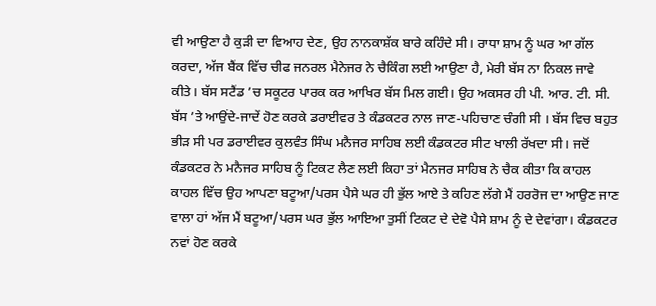ਵੀ ਆਉਣਾ ਹੈ ਕੁੜੀ ਦਾ ਵਿਆਹ ਦੇਣ, ਉਹ ਨਾਨਕਾਸ਼ੱਕ ਬਾਰੇ ਕਹਿੰਦੇ ਸੀ। ਰਾਧਾ ਸ਼ਾਮ ਨੂੰ ਘਰ ਆ ਗੱਲ ਕਰਦਾ, ਅੱਜ ਬੈਂਕ ਵਿੱਚ ਚੀਫ ਜਨਰਲ ਮੈਨੇਜਰ ਨੇ ਚੈਕਿੰਗ ਲਈ ਆਉਣਾ ਹੈ, ਮੇਰੀ ਬੱਸ ਨਾ ਨਿਕਲ ਜਾਵੇ ਕੀਤੇ। ਬੱਸ ਸਟੈਂਡ ’ਚ ਸਕੂਟਰ ਪਾਰਕ ਕਰ ਆਖਿਰ ਬੱਸ ਮਿਲ ਗਈ। ਉਹ ਅਕਸਰ ਹੀ ਪੀ. ਆਰ. ਟੀ. ਸੀ. ਬੱਸ ’ਤੇ ਆਉਂਦੇ-ਜਾਦੇਂ ਹੋਣ ਕਰਕੇ ਡਰਾਈਵਰ ਤੇ ਕੰਡਕਟਰ ਨਾਲ ਜਾਣ-ਪਹਿਚਾਣ ਚੰਗੀ ਸੀ । ਬੱਸ ਵਿਚ ਬਹੁਤ ਭੀੜ ਸੀ ਪਰ ਡਰਾਈਵਰ ਕੁਲਵੰਤ ਸਿੰਘ ਮਨੈਜਰ ਸਾਹਿਬ ਲਈ ਕੰਡਕਟਰ ਸੀਟ ਖਾਲੀ ਰੱਖਦਾ ਸੀ। ਜਦੋਂ ਕੰਡਕਟਰ ਨੇ ਮਨੈਜਰ ਸਾਹਿਬ ਨੂੰ ਟਿਕਟ ਲੈਣ ਲਈ ਕਿਹਾ ਤਾਂ ਮੈਨਜਰ ਸਾਹਿਬ ਨੇ ਚੈਕ ਕੀਤਾ ਕਿ ਕਾਹਲ ਕਾਹਲ ਵਿੱਚ ਉਹ ਆਪਣਾ ਬਟੂਆ/ਪਰਸ ਪੈਸੇ ਘਰ ਹੀ ਭੁੱਲ ਆਏ ਤੇ ਕਹਿਣ ਲੱਗੇ ਮੈਂ ਹਰਰੋਜ ਦਾ ਆਉਣ ਜਾਣ ਵਾਲਾ ਹਾਂ ਅੱਜ ਮੈਂ ਬਟੂਆ/ਪਰਸ ਘਰ ਭੁੱਲ ਆਇਆ ਤੁਸੀਂ ਟਿਕਟ ਦੇ ਦੇਵੋ ਪੈਸੇ ਸ਼ਾਮ ਨੂੰ ਦੇ ਦੇਵਾਂਗਾ। ਕੰਡਕਟਰ ਨਵਾਂ ਹੋਣ ਕਰਕੇ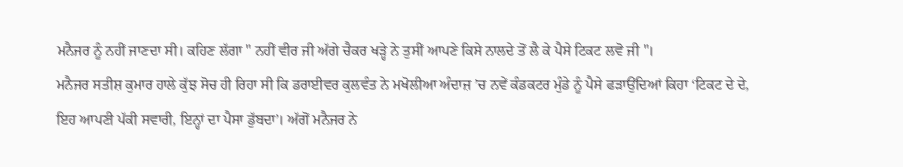ਮਨੈਜਰ ਨੂੰ ਨਹੀਂ ਜਾਣਦਾ ਸੀ। ਕਹਿਣ ਲੱਗਾ " ਨਹੀਂ ਵੀਰ ਜੀ ਅੱਗੇ ਚੈਕਰ ਖੜ੍ਹੇ ਨੇ ਤੁਸੀਂ ਆਪਣੇ ਕਿਸੇ ਨਾਲਦੇ ਤੋਂ ਲੈ ਕੇ ਪੈਸੇ ਟਿਕਟ ਲਵੋ ਜੀ "।
ਮਨੈਜਰ ਸਤੀਸ਼ ਕੁਮਾਰ ਹਾਲੇ ਕੁੱਝ ਸੋਚ ਹੀ ਰਿਹਾ ਸੀ ਕਿ ਡਰਾਈਵਰ ਕੁਲਵੰਤ ਨੇ ਮਖੋਲੀਆ ਅੰਦਾਜ਼ ’ਚ ਨਵੇਂ ਕੰਡਕਟਰ ਮੁੰਡੇ ਨੂੰ ਪੈਸੇ ਫੜਾਉਂਦਿਆਂ ਕਿਹਾ ‘ਟਿਕਟ ਦੇ ਦੇ, ਇਹ ਆਪਣੀ ਪੱਕੀ ਸਵਾਰੀ, ਇਨ੍ਹਾਂ ਦਾ ਪੈਸਾ ਡੁੱਬਦਾ’। ਅੱਗੋਂ ਮਨੈਜਰ ਨੇ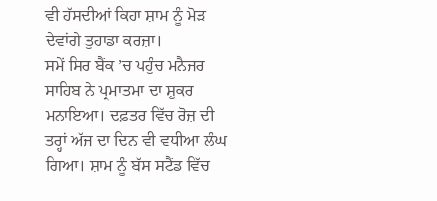ਵੀ ਹੱਸਦੀਆਂ ਕਿਹਾ ਸ਼ਾਮ ਨੂੰ ਮੋੜ ਦੇਵਾਂਗੇ ਤੁਹਾਡਾ ਕਰਜ਼ਾ।
ਸਮੇਂ ਸਿਰ ਬੈਂਕ ’ਚ ਪਹੁੰਚ ਮਨੈਜਰ ਸਾਹਿਬ ਨੇ ਪ੍ਰਮਾਤਮਾ ਦਾ ਸ਼ੁਕਰ ਮਨਾਇਆ। ਦਫ਼ਤਰ ਵਿੱਚ ਰੋਜ਼ ਦੀ ਤਰ੍ਹਾਂ ਅੱਜ ਦਾ ਦਿਨ ਵੀ ਵਧੀਆ ਲੰਘ ਗਿਆ। ਸ਼ਾਮ ਨੂੰ ਬੱਸ ਸਟੈਂਡ ਵਿੱਚ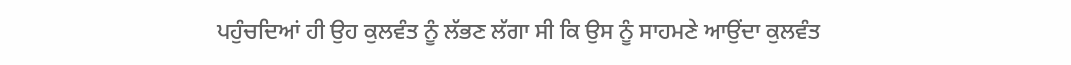ਪਹੁੰਚਦਿਆਂ ਹੀ ਉਹ ਕੁਲਵੰਤ ਨੂੰ ਲੱਭਣ ਲੱਗਾ ਸੀ ਕਿ ਉਸ ਨੂੰ ਸਾਹਮਣੇ ਆਉਂਦਾ ਕੁਲਵੰਤ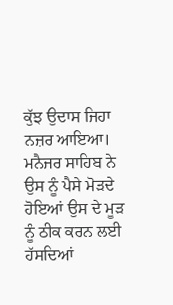ਕੁੱਝ ਉਦਾਸ ਜਿਹਾ ਨਜ਼ਰ ਆਇਆ। ਮਨੈਜਰ ਸਾਹਿਬ ਨੇ ਉਸ ਨੂੰ ਪੈਸੇ ਮੋੜਦੇ ਹੋਇਆਂ ਉਸ ਦੇ ਮੂੜ ਨੂੰ ਠੀਕ ਕਰਨ ਲਈ ਹੱਸਦਿਆਂ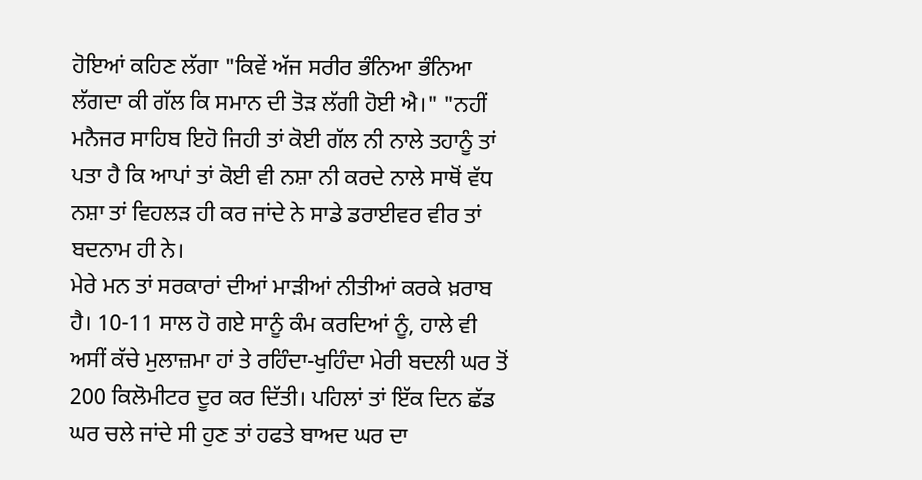ਹੋਇਆਂ ਕਹਿਣ ਲੱਗਾ "ਕਿਵੇਂ ਅੱਜ ਸਰੀਰ ਭੰਨਿਆ ਭੰਨਿਆ ਲੱਗਦਾ ਕੀ ਗੱਲ ਕਿ ਸਮਾਨ ਦੀ ਤੋੜ ਲੱਗੀ ਹੋਈ ਐ।" "ਨਹੀਂ ਮਨੈਜਰ ਸਾਹਿਬ ਇਹੋ ਜਿਹੀ ਤਾਂ ਕੋਈ ਗੱਲ ਨੀ ਨਾਲੇ ਤਹਾਨੂੰ ਤਾਂ ਪਤਾ ਹੈ ਕਿ ਆਪਾਂ ਤਾਂ ਕੋਈ ਵੀ ਨਸ਼ਾ ਨੀ ਕਰਦੇ ਨਾਲੇ ਸਾਥੋਂ ਵੱਧ ਨਸ਼ਾ ਤਾਂ ਵਿਹਲੜ ਹੀ ਕਰ ਜਾਂਦੇ ਨੇ ਸਾਡੇ ਡਰਾਈਵਰ ਵੀਰ ਤਾਂ ਬਦਨਾਮ ਹੀ ਨੇ।
ਮੇਰੇ ਮਨ ਤਾਂ ਸਰਕਾਰਾਂ ਦੀਆਂ ਮਾੜੀਆਂ ਨੀਤੀਆਂ ਕਰਕੇ ਖ਼ਰਾਬ ਹੈ। 10-11 ਸਾਲ ਹੋ ਗਏ ਸਾਨੂੰ ਕੰਮ ਕਰਦਿਆਂ ਨੂੰ, ਹਾਲੇ ਵੀ ਅਸੀਂ ਕੱਚੇ ਮੁਲਾਜ਼ਮਾ ਹਾਂ ਤੇ ਰਹਿੰਦਾ-ਖੁਹਿੰਦਾ ਮੇਰੀ ਬਦਲੀ ਘਰ ਤੋਂ 200 ਕਿਲੋਮੀਟਰ ਦੂਰ ਕਰ ਦਿੱਤੀ। ਪਹਿਲਾਂ ਤਾਂ ਇੱਕ ਦਿਨ ਛੱਡ ਘਰ ਚਲੇ ਜਾਂਦੇ ਸੀ ਹੁਣ ਤਾਂ ਹਫਤੇ ਬਾਅਦ ਘਰ ਦਾ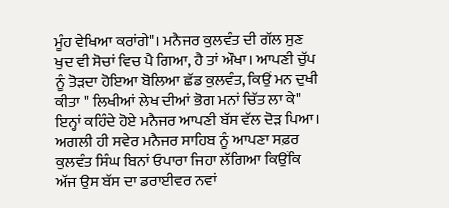ਮੂੰਹ ਵੇਖਿਆ ਕਰਾਂਗੇ"। ਮਨੈਜਰ ਕੁਲਵੰਤ ਦੀ ਗੱਲ ਸੁਣ ਖੁਦ ਵੀ ਸੋਚਾਂ ਵਿਚ ਪੈ ਗਿਆ, ਹੈ ਤਾਂ ਔਖਾ। ਆਪਣੀ ਚੁੱਪ ਨੂੰ ਤੋੜਦਾ ਹੋਇਆ ਬੋਲਿਆ ਛੱਡ ਕੁਲਵੰਤ, ਕਿਉਂ ਮਨ ਦੁਖੀ ਕੀਤਾ " ਲਿਖੀਆਂ ਲੇਖ ਦੀਆਂ ਭੋਗ ਮਨਾਂ ਚਿੱਤ ਲਾ ਕੇ" ਇਨ੍ਹਾਂ ਕਹਿੰਦੇ ਹੋਏ ਮਨੈਜਰ ਆਪਣੀ ਬੱਸ ਵੱਲ ਦੋੜ ਪਿਆ।
ਅਗਲੀ ਹੀ ਸਵੇਰ ਮਨੈਜਰ ਸਾਹਿਬ ਨੂੰ ਆਪਣਾ ਸਫ਼ਰ ਕੁਲਵੰਤ ਸਿੰਘ ਬਿਨਾਂ ਓਪਾਰਾ ਜਿਹਾ ਲੱਗਿਆ ਕਿਉਂਕਿ ਅੱਜ ਉਸ ਬੱਸ ਦਾ ਡਰਾਈਵਰ ਨਵਾਂ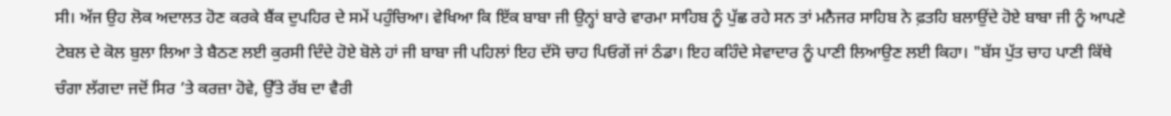ਸੀ। ਅੱਜ ਉਹ ਲੋਕ ਅਦਾਲਤ ਹੋਣ ਕਰਕੇ ਬੈਂਕ ਦੁਪਹਿਰ ਦੇ ਸਮੇਂ ਪਹੁੰਚਿਆ। ਵੇਖਿਆ ਕਿ ਇੱਕ ਬਾਬਾ ਜੀ ਉਨ੍ਹਾਂ ਬਾਰੇ ਵਾਰਮਾ ਸਾਹਿਬ ਨੂੰ ਪੁੱਛ ਰਹੇ ਸਨ ਤਾਂ ਮਨੈਜਰ ਸਾਹਿਬ ਨੇ ਫ਼ਤਹਿ ਬਲਾਉਂਦੇ ਹੋਏ ਬਾਬਾ ਜੀ ਨੂੰ ਆਪਣੇ ਟੇਬਲ ਦੇ ਕੋਲ ਬੁਲਾ ਲਿਆ ਤੇ ਬੈਠਣ ਲਈ ਕੁਰਸੀ ਦਿੰਦੇ ਹੋਏ ਬੋਲੇ ਹਾਂ ਜੀ ਬਾਬਾ ਜੀ ਪਹਿਲਾਂ ਇਹ ਦੱਸੋ ਚਾਹ ਪਿਓਗੇਂ ਜਾਂ ਠੰਡਾ। ਇਹ ਕਹਿੰਦੇ ਸੇਵਾਦਾਰ ਨੂੰ ਪਾਣੀ ਲਿਆਉਣ ਲਈ ਕਿਹਾ। "ਬੱਸ ਪੁੱਤ ਚਾਹ ਪਾਣੀ ਕਿੱਥੇ ਚੰਗਾ ਲੱਗਦਾ ਜਦੋਂ ਸਿਰ ’ਤੇ ਕਰਜ਼ਾ ਹੋਵੇ, ਉੱਤੇ ਰੱਬ ਦਾ ਵੈਰੀ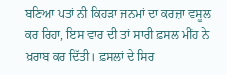ਬਣਿਆ ਪਤਾਂ ਨੀ ਕਿਹੜਾ ਜਨਮਾਂ ਦਾ ਕਰਜ਼ਾ ਵਸੂਲ ਕਰ ਰਿਹਾ, ਇਸ ਵਾਰ ਦੀ ਤਾਂ ਸਾਰੀ ਫ਼ਸਲ ਮੀਂਹ ਨੇ ਖ਼ਰਾਬ ਕਰ ਦਿੱਤੀ। ਫ਼ਸਲਾਂ ਦੇ ਸਿਰ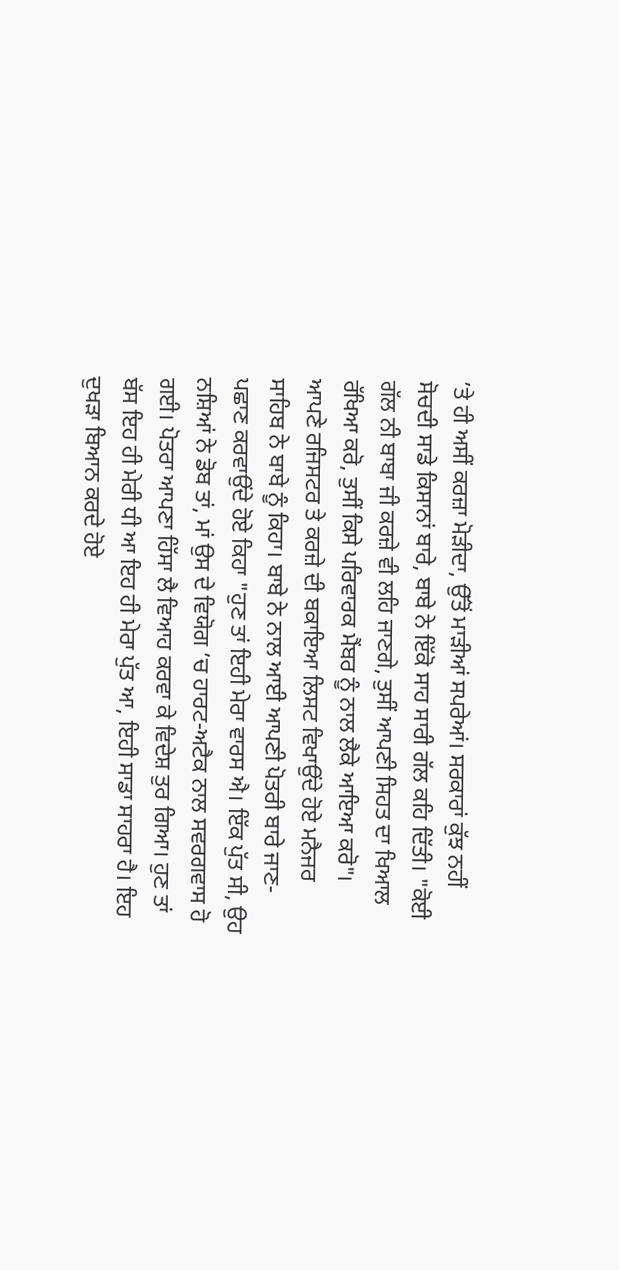’ਤੇ ਹੀ ਅਸੀਂ ਕਰਜ਼ਾ ਮੋੜੀਦਾ, ਉੱਤੋਂ ਮਾੜੀਆਂ ਸਪਰੇਆਂ। ਸਰਕਾਰਾਂ ਕੁੱਝ ਨਹੀਂ ਸੋਚਦੀ ਸਾਡੇ ਕਿਸਾਨਾਂ ਬਾਰੇ, ਬਾਬੇ ਨੇ ਇੱਕੋ ਸਾਹ ਸਾਰੀ ਗੱਲ ਕਹਿ ਦਿੱਤੀ। "ਕੋਈ ਗੱਲ ਨੀ ਬਾਬਾ ਜੀ ਕਰਜ਼ੇ ਵੀ ਲਹਿ ਜਾਣਗੇ, ਤੁਸੀਂ ਆਪਣੀ ਸਿਹਤ ਦਾ ਖਿਆਲ ਰੱਖਿਆ ਕਰੋ, ਤੁਸੀਂ ਕਿਸੇ ਪਰਿਵਾਰਕ ਮੈਂਬਰ ਨੂੰ ਨਾਲ ਲੈਕੇ ਆਇਆ ਕਰੋ"। ਆਪਣੇ ਰਜਿਸਟਰ ਤੇ ਕਰਜ਼ੇ ਦੀ ਬਕਾਇਆ ਲਿਸਟ ਵਿਖਾਉਂਦੇ ਹੋਏ ਮਨੈਜਰ ਸਾਹਿਬ ਨੇ ਬਾਬੇ ਨੂੰ ਕਿਹਾ। ਬਾਬੇ ਨੇ ਨਾਲ ਆਈ ਆਪਣੀ ਪੋਤਰੀ ਬਾਰੇ ਜਾਣ-ਪਛਾਣ ਕਰਵਾਉਂਦੇ ਹੋਏ ਕਿਹਾ "ਹੁਣ ਤਾਂ ਇਹੀ ਮੇਰਾ ਵਾਰਸ ਐ। ਇੱਕ ਪੁੱਤ ਸੀ, ਉਹ ਨਸ਼ਿਆਂ ਨੇ ਡੋਬ ਤਾਂ, ਮਾਂ ਉਸ ਦੇ ਵਿਯੋਗ ’ਚ ਹਾਰਟ-ਅਟੈਕ ਨਾਲ ਸਵਰਗਵਾਸ ਹੋ ਗਈ। ਪੋਤਰਾ ਆਪਣਾ ਹਿੱਸਾ ਲੈ ਵਿਆਹ ਕਰਵਾ ਕੇ ਵਿਦੇਸ਼ ਤੁਰ ਗਿਆ। ਹੁਣ ਤਾਂ ਬੱਸ ਇਹ ਹੀ ਮੇਰੀ ਧੀ ਆ ਇਹ ਹੀ ਮੇਰਾ ਪੁੱਤ ਆ, ਇਹੀ ਸਾਡਾ ਸਾਹਰਾ ਹੈ। ਇਹ ਦੁਖੜਾ ਬਿਆਨ ਕਰਦੇ ਹੋਏ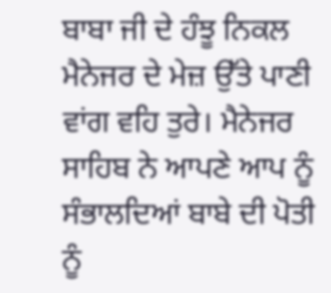ਬਾਬਾ ਜੀ ਦੇ ਹੰਝੂ ਨਿਕਲ ਮੈਨੇਜਰ ਦੇ ਮੇਜ਼ ਉੱਤੇ ਪਾਣੀ ਵਾਂਗ ਵਹਿ ਤੁਰੇ। ਮੈਨੇਜਰ ਸਾਹਿਬ ਨੇ ਆਪਣੇ ਆਪ ਨੂੰ ਸੰਭਾਲਦਿਆਂ ਬਾਬੇ ਦੀ ਪੋਤੀ ਨੂੰ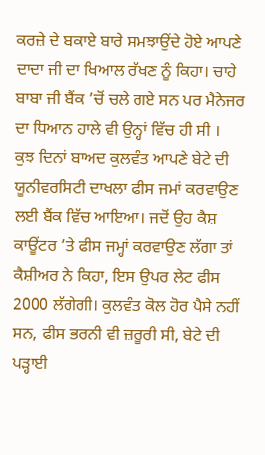ਕਰਜ਼ੇ ਦੇ ਬਕਾਏ ਬਾਰੇ ਸਮਝਾਉਂਦੇ ਹੋਏ ਆਪਣੇ ਦਾਦਾ ਜੀ ਦਾ ਖਿਆਲ ਰੱਖਣ ਨੂੰ ਕਿਹਾ। ਚਾਹੇ ਬਾਬਾ ਜੀ ਬੈਂਕ ’ਚੋਂ ਚਲੇ ਗਏ ਸਨ ਪਰ ਮੈਨੇਜਰ ਦਾ ਧਿਆਨ ਹਾਲੇ ਵੀ ਉਨ੍ਹਾਂ ਵਿੱਚ ਹੀ ਸੀ ।
ਕੁਝ ਦਿਨਾਂ ਬਾਅਦ ਕੁਲਵੰਤ ਆਪਣੇ ਬੇਟੇ ਦੀ ਯੂਨੀਵਰਸਿਟੀ ਦਾਖਲਾ ਫੀਸ ਜਮਾਂ ਕਰਵਾਉਣ ਲਈ ਬੈਂਕ ਵਿੱਚ ਆਇਆ। ਜਦੋਂ ਉਹ ਕੈਸ਼ ਕਾਊਂਟਰ ’ਤੇ ਫੀਸ ਜਮ੍ਹਾਂ ਕਰਵਾਉਣ ਲੱਗਾ ਤਾਂ ਕੈਸ਼ੀਅਰ ਨੇ ਕਿਹਾ, ਇਸ ਉਪਰ ਲੇਟ ਫੀਸ 2000 ਲੱਗੇਗੀ। ਕੁਲਵੰਤ ਕੋਲ ਹੋਰ ਪੈਸੇ ਨਹੀਂ ਸਨ, ਫੀਸ ਭਰਨੀ ਵੀ ਜ਼ਰੂਰੀ ਸੀ, ਬੇਟੇ ਦੀ ਪੜ੍ਹਾਈ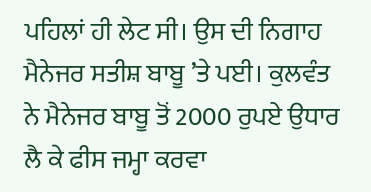ਪਹਿਲਾਂ ਹੀ ਲੇਟ ਸੀ। ਉਸ ਦੀ ਨਿਗਾਹ ਮੈਨੇਜਰ ਸਤੀਸ਼ ਬਾਬੂ ’ਤੇ ਪਈ। ਕੁਲਵੰਤ ਨੇ ਮੈਨੇਜਰ ਬਾਬੂ ਤੋਂ 2000 ਰੁਪਏ ਉਧਾਰ ਲੈ ਕੇ ਫੀਸ ਜਮ੍ਹਾ ਕਰਵਾ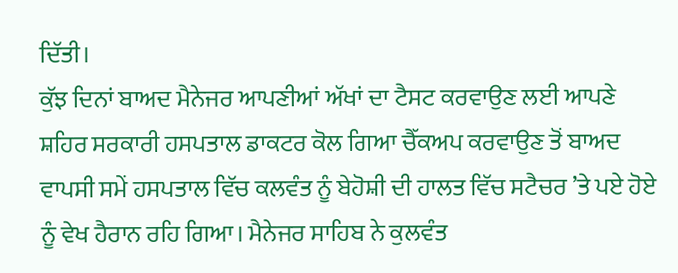ਦਿੱਤੀ।
ਕੁੱਝ ਦਿਨਾਂ ਬਾਅਦ ਮੈਨੇਜਰ ਆਪਣੀਆਂ ਅੱਖਾਂ ਦਾ ਟੈਸਟ ਕਰਵਾਉਣ ਲਈ ਆਪਣੇ ਸ਼ਹਿਰ ਸਰਕਾਰੀ ਹਸਪਤਾਲ ਡਾਕਟਰ ਕੋਲ ਗਿਆ ਚੈੱਕਅਪ ਕਰਵਾਉਣ ਤੋਂ ਬਾਅਦ ਵਾਪਸੀ ਸਮੇਂ ਹਸਪਤਾਲ ਵਿੱਚ ਕਲਵੰਤ ਨੂੰ ਬੇਹੋਸ਼ੀ ਦੀ ਹਾਲਤ ਵਿੱਚ ਸਟੈਚਰ ’ਤੇ ਪਏ ਹੋਏ ਨੂੰ ਵੇਖ ਹੈਰਾਨ ਰਹਿ ਗਿਆ। ਮੈਨੇਜਰ ਸਾਹਿਬ ਨੇ ਕੁਲਵੰਤ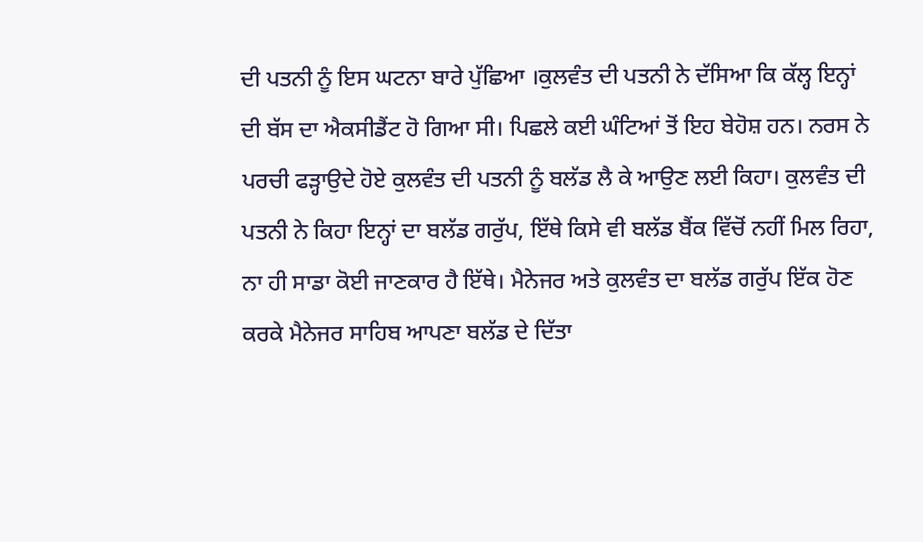ਦੀ ਪਤਨੀ ਨੂੰ ਇਸ ਘਟਨਾ ਬਾਰੇ ਪੁੱਛਿਆ ।ਕੁਲਵੰਤ ਦੀ ਪਤਨੀ ਨੇ ਦੱਸਿਆ ਕਿ ਕੱਲ੍ਹ ਇਨ੍ਹਾਂ ਦੀ ਬੱਸ ਦਾ ਐਕਸੀਡੈਂਟ ਹੋ ਗਿਆ ਸੀ। ਪਿਛਲੇ ਕਈ ਘੰਟਿਆਂ ਤੋਂ ਇਹ ਬੇਹੋਸ਼ ਹਨ। ਨਰਸ ਨੇ ਪਰਚੀ ਫੜ੍ਹਾਉਦੇ ਹੋਏ ਕੁਲਵੰਤ ਦੀ ਪਤਨੀ ਨੂੰ ਬਲੱਡ ਲੈ ਕੇ ਆਉਣ ਲਈ ਕਿਹਾ। ਕੁਲਵੰਤ ਦੀ ਪਤਨੀ ਨੇ ਕਿਹਾ ਇਨ੍ਹਾਂ ਦਾ ਬਲੱਡ ਗਰੁੱਪ, ਇੱਥੇ ਕਿਸੇ ਵੀ ਬਲੱਡ ਬੈਂਕ ਵਿੱਚੋਂ ਨਹੀਂ ਮਿਲ ਰਿਹਾ, ਨਾ ਹੀ ਸਾਡਾ ਕੋਈ ਜਾਣਕਾਰ ਹੈ ਇੱਥੇ। ਮੈਨੇਜਰ ਅਤੇ ਕੁਲਵੰਤ ਦਾ ਬਲੱਡ ਗਰੁੱਪ ਇੱਕ ਹੋਣ ਕਰਕੇ ਮੈਨੇਜਰ ਸਾਹਿਬ ਆਪਣਾ ਬਲੱਡ ਦੇ ਦਿੱਤਾ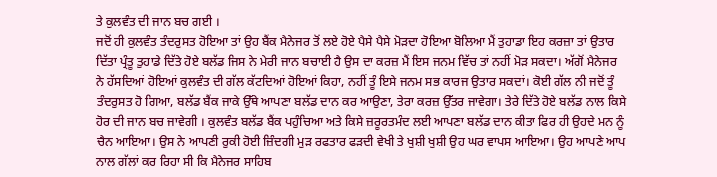ਤੇ ਕੁਲਵੰਤ ਦੀ ਜਾਨ ਬਚ ਗਈ ।
ਜਦੋਂ ਹੀ ਕੁਲਵੰਤ ਤੰਦਰੁਸਤ ਹੋਇਆ ਤਾਂ ਉਹ ਬੈਂਕ ਮੈਨੇਜਰ ਤੋਂ ਲਏ ਹੋਏ ਪੈਸੇ ਪੈਸੇ ਮੋੜਦਾ ਹੋਇਆ ਬੋਲਿਆ ਮੈਂ ਤੁਹਾਡਾ ਇਹ ਕਰਜ਼ਾ ਤਾਂ ਉਤਾਰ ਦਿੱਤਾ ਪ੍ਰੰਤੂ ਤੁਹਾਡੇ ਦਿੱਤੇ ਹੋਏ ਬਲੱਡ ਜਿਸ ਨੇ ਮੇਰੀ ਜਾਨ ਬਚਾਈ ਹੈ ਉਸ ਦਾ ਕਰਜ਼ ਮੈਂ ਇਸ ਜਨਮ ਵਿੱਚ ਤਾਂ ਨਹੀਂ ਮੋੜ ਸਕਦਾ। ਅੱਗੋਂ ਮੈਨੇਜਰ ਨੇ ਹੱਸਦਿਆਂ ਹੋਇਆਂ ਕੁਲਵੰਤ ਦੀ ਗੱਲ ਕੱਟਦਿਆਂ ਹੋਇਆਂ ਕਿਹਾ, ਨਹੀਂ ਤੂੰ ਇਸੇ ਜਨਮ ਸਭ ਕਾਰਜ ਉਤਾਰ ਸਕਦਾਂ। ਕੋਈ ਗੱਲ ਨੀ ਜਦੋਂ ਤੂੰ ਤੰਦਰੁਸਤ ਹੋ ਗਿਆ, ਬਲੱਡ ਬੈਂਕ ਜਾਕੇ ਉੱਥੇ ਆਪਣਾ ਬਲੱਡ ਦਾਨ ਕਰ ਆਉਣਾ, ਤੇਰਾ ਕਰਜ਼ ਉੱਤਰ ਜਾਵੇਗਾ। ਤੇਰੇ ਦਿੱਤੇ ਹੋਏ ਬਲੱਡ ਨਾਲ ਕਿਸੇ ਹੋਰ ਦੀ ਜਾਨ ਬਚ ਜਾਵੇਗੀ । ਕੁਲਵੰਤ ਬਲੱਡ ਬੈਂਕ ਪਹੁੰਚਿਆ ਅਤੇ ਕਿਸੇ ਜ਼ਰੂਰਤਮੰਦ ਲਈ ਆਪਣਾ ਬਲੱਡ ਦਾਨ ਕੀਤਾ ਫਿਰ ਹੀ ਉਹਦੇ ਮਨ ਨੂੰ ਚੈਨ ਆਇਆ। ਉਸ ਨੇ ਆਪਣੀ ਰੁਕੀ ਹੋਈ ਜ਼ਿੰਦਗੀ ਮੁੜ ਰਫਤਾਰ ਫੜਦੀ ਵੇਖੀ ਤੇ ਖੁਸ਼ੀ ਖੁਸ਼ੀ ਉਹ ਘਰ ਵਾਪਸ ਆਇਆ। ਉਹ ਆਪਣੇ ਆਪ ਨਾਲ ਗੱਲਾਂ ਕਰ ਰਿਹਾ ਸੀ ਕਿ ਮੈਨੇਜਰ ਸਾਹਿਬ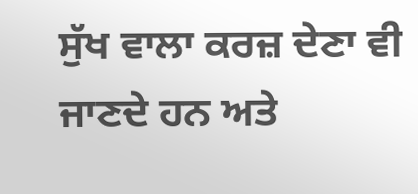ਸੁੱਖ ਵਾਲਾ ਕਰਜ਼ ਦੇਣਾ ਵੀ ਜਾਣਦੇ ਹਨ ਅਤੇ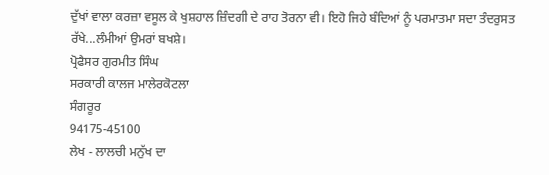ਦੁੱਖਾਂ ਵਾਲਾ ਕਰਜ਼ਾ ਵਸੂਲ ਕੇ ਖੁਸ਼ਹਾਲ ਜ਼ਿੰਦਗੀ ਦੇ ਰਾਹ ਤੋਰਨਾ ਵੀ। ਇਹੋ ਜਿਹੇ ਬੰਦਿਆਂ ਨੂੰ ਪਰਮਾਤਮਾ ਸਦਾ ਤੰਦਰੁਸਤ ਰੱਖੇ...ਲੰਮੀਆਂ ਉਮਰਾਂ ਬਖਸ਼ੇ।
ਪ੍ਰੋਫੈਸਰ ਗੁਰਮੀਤ ਸਿੰਘ
ਸਰਕਾਰੀ ਕਾਲਜ ਮਾਲੇਰਕੋਟਲਾ
ਸੰਗਰੂਰ
94175-45100
ਲੇਖ - ਲਾਲਚੀ ਮਨੁੱਖ ਦਾ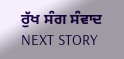ਰੁੱਖ ਸੰਗ ਸੰਵਾਦ
NEXT STORY